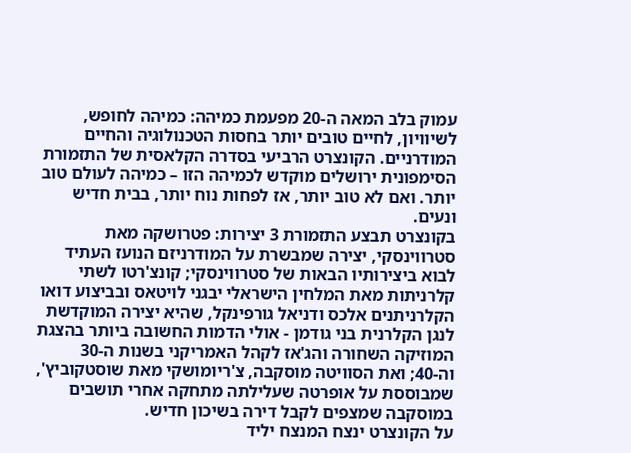עמוק בלב המאה ה-20 מפעמת כמיהה: כמיהה לחופש, לשיוויון, לחיים טובים יותר בחסות הטכנולוגיה והחיים המודרניים. הקונצרט הרביעי בסדרה הקלאסית של התזמורת הסימפונית ירושלים מוקדש לכמיהה הזו – כמיהה לעולם טוב יותר. ואם לא טוב יותר, אז לפחות נוח יותר, בבית חדיש ונעים.
בקונצרט תבצע התזמורת 3 יצירות: פטרושקה מאת סטרווינסקי, יצירה שמבשרת על המודרניזם הנועז העתיד לבוא ביצירותיו הבאות של סטרווינסקי; קונצ'רטו לשתי קלרניתות מאת המלחין הישראלי יבגני לויטאס ובביצוע דואו הקלרניתנים אלכס ודניאל גורפינקל, שהיא יצירה המוקדשת לנגן הקלרנית בני גודמן - אולי הדמות החשובה ביותר בהצגת המוזיקה השחורה והג'אז לקהל האמריקני בשנות ה-30 וה-40; ואת הסוויטה מוסקבה, צ'ריומושקי מאת שוסטקוביץ', שמבוססת על אופרטה שעלילתה מתחקה אחרי תושבים במוסקבה שמצפים לקבל דירה בשיכון חדיש.
על הקונצרט ינצח המנצח יליד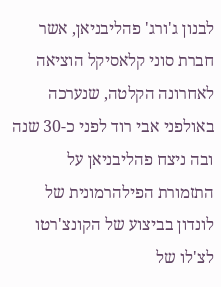לבנון ג'ורג' פהליבניאן, אשר חברת סוני קלאסיקל הוציאה לאחרונה הקלטה, שנערכה באולפני אבי רוד לפני כ-30 שנה ובה ניצח פהליבניאן על התזמורת הפילהרמונית של לונדון בביצוע של הקונצ'רטו לצ'לו של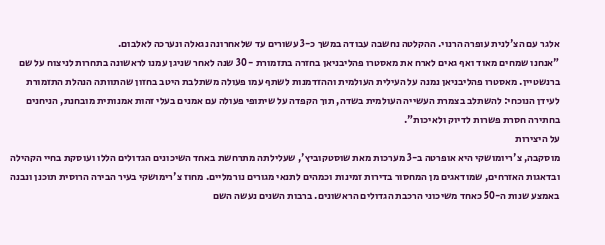אלגר עם הצ'לנית עופרה הרנוי. ההקלטה נחשבה עבודה במשך כ-3 עשורים עד שלאחרונה נגאלה ונערכה לאלבום.
"אנחנו שמחים מאוד ואף גאים לארח את מאסטרו פהליבניאן בחזרה בתזמורת - 30 שנה לאחר שניגן עמנו לראשונה בתחרות לניצוח על שם ברנשטיין. מאסטרו פהליבניאן נמנה על העילית העולמית וההזדמנות לשתף עמו פעולה משתלבת היטב בחזון שהתוותה הנהלת התזמורת לעידן הנוכחי: להשתלב בצמרת העשייה העולמית בשדה, תוך הקפדה על שיתופי פעולה עם אמנים בעלי זהות אמנותית מובחנת, הניחנים בחתירה חסרת פשרות לדיוק ולאיכות".
על היצירות
מוסקבה, צ'ריומושקי היא אופרטה ב-3 מערכות מאת שוסטקוביץ', שעלילתה מתרחשת באחד השיכונים הגדולים הללו ועוסקת בחיי הקהילה ובדאגות האזרחים, שמודאגים מן המחסור בדירות זמינות וכמהים לתנאי מגורים נורמליים. מחוז צ'רימושקי בעיר הבירה הרוסית תוכנן ונבנה באמצע שנות ה-50 כאחד משיכוני הרכבת הגדולים הראשונים. ברבות השנים נעשה השם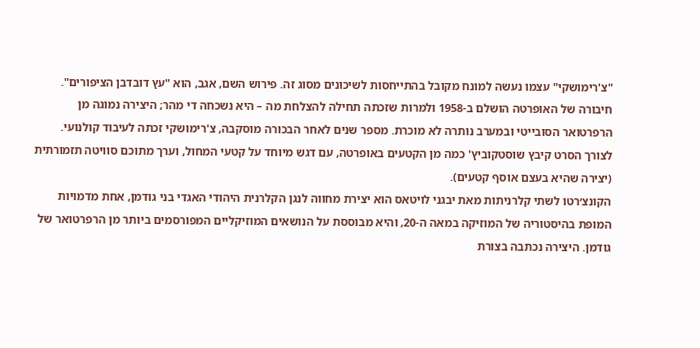"צ'רימושקי" עצמו נעשה למונח מקובל בהתייחסות לשיכונים מסוג זה. פירוש השם, אגב, הוא "עץ דובדבן הציפורים".
חיבורה של האופרטה הושלם ב-1958 ולמרות שזכתה תחילה להצלחת מה – היא נשכחה די מהר; היצירה נמוגה מן הרפרטואר הסובייטי ובמערב נותרה לא מוכרת. מספר שנים לאחר הבכורה מוסקבה, צ'רימושקי זכתה לעיבוד קולנועי. לצורך הסרט קיבץ שוסטקוביץ' כמה מן הקטעים באופרטה, עם דגש מיוחד על קטעי המחול, וערך מתוכם סוויטה תזמורתית (יצירה שהיא בעצם אוסף קטעים).
הקונצ׳רטו לשתי קלרניתות מאת יבגני לויטאס הוא יצירת מחווה לנגן הקלרנית היהודי האגדי בני גודמן, אחת מדמויות המופת בהיסטוריה של המוזיקה במאה ה-20, והיא מבוססת על הנושאים המוזיקליים המפורסמים ביותר מן הרפרטואר של גודמן. היצירה נכתבה בצורת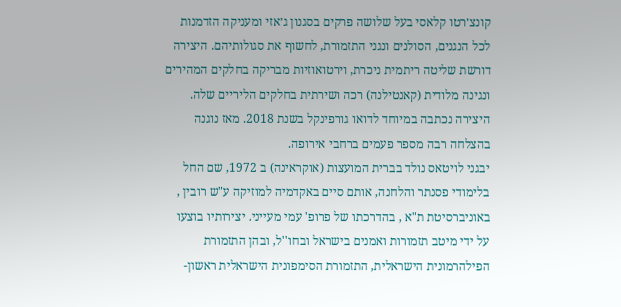קונצ׳רטו קלאסי בעל שלושה פרקים בסגנון ג׳אזי ומעניקה הזדמנות לכל הנגנים, הסולנים ונגני התזמורת, לחשוף את סגולותיהם. היצירה דורשת שליטה ריתמית ניכרת, וירטואוזיות מבריקה בחלקים המהירים ונגינה מלודית (קאנטילנה) רכה ושירתית בחלקים הליריים שלה. היצירה נכתבה במיוחד לדואו גורפינקל בשנת 2018. מאז נוגנה בהצלחה רבה מספר פעמים ברחבי אירופה.
יבגני לויטאס נולד בברית המועצות (אוקראינה) ב 1972, שם החל בלימודי פסנתר והלחנה, אותם סיים באקדמיה למוזיקה ע"ש רובין , באוניברסיטת ת"א , בהדרכתו של פרופ' עמי מעייני. יצירותיו בוצעו על ידי מיטב תזמורות ואמנים בישראל ובחו''ל, ובהן התזמורת הפילהרמונית הישראלית, התזמורת הסימפונית הישראלית ראשון-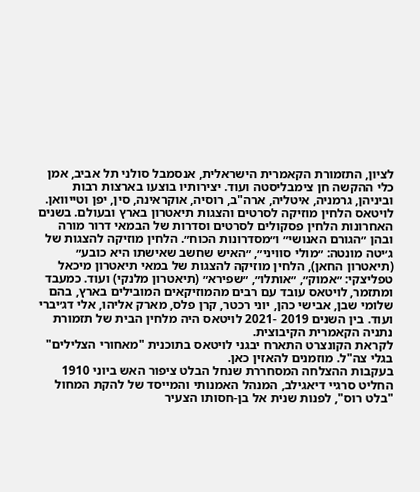לציון, התזמורת הקאמרית הישראלית, אנסמבל סולני תל אביב, אמן כלי ההקשה חן צימבליסטה ועוד. יצירותיו בוצעו בארצות רבות וביניהן, גרמניה, איטליה, ארה"ב, רוסיה, אוקראינה, סין, יפן וטייוואן. לויטאס הלחין מוזיקה לסרטים והצגות תיאטרון בארץ ובעולם. בשנים האחרונות הלחין פסקולים לסרטים וסדרות של הבמאי דרור מורה ובהן ״הגורם האנושי״ ו״מסדרונות הכוח״. הלחין מוזיקה להצגות של ג׳יטה מונטה: ״מולי סוויני״, ״האיש שחשב שאישתו היא כובע״ (תיאטרון החאן), הלחין מוזיקה להצגות של במאי תיאטרון מיכאל טפליצקי: ״אמוק״, ״אותלו״, ״שפירא״ (תיאטרון מלנקי) ועוד. כמעבד ומתזמר, לויטאס עובד עם רבים מהמוזיקאים המובילים בארץ, בהם שלומי שבן, אבישי כהן, יוני רכטר, קרן פלס, מארק אליהו, אלי דג׳יברי ועוד. בין השנים 2019 -2021 לויטאס היה מלחין הבית של תזמורת נתניה הקאמרית הקיבוצית.
לקראת הקונצרט התארח יבגני לויטאס בתוכנית "מאחורי הצלילים" בגלי צה"ל. מוזמנים להאזין כאן.
בעקבות ההצלחה המסחררת שנחל הבלט ציפור האש ביוני 1910 החליט סרגיי דיאגילב, המנהל האמנותי והמייסד של להקת המחול "בלט רוס", לפנות שנית אל בן-חסותו הצעיר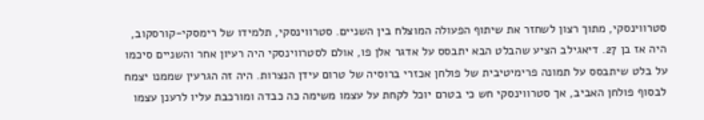סטרווינסקי, מתוך רצון לשחזר את שיתוף הפעולה המוצלח בין השניים. סטרווינסקי, תלמידו של רימסקי-קורסקוב, היה אז בן 27. דיאגילב הציע שהבלט הבא יתבסס על אדגר אלן פו, אולם לסטרווינסקי היה רעיון אחר והשניים סיכמו על בלט שיתבסס על תמונה פרימיטיבית של פולחן אכזרי ברוסיה של טרום עידן הנצרות. היה זה הגרעין שממנו יצמח לבסוף פולחן האביב, אך סטרווינסקי חש כי בטרם יוכל לקחת על עצמו משימה כה כבדה ומורכבת עליו לרענן עצמו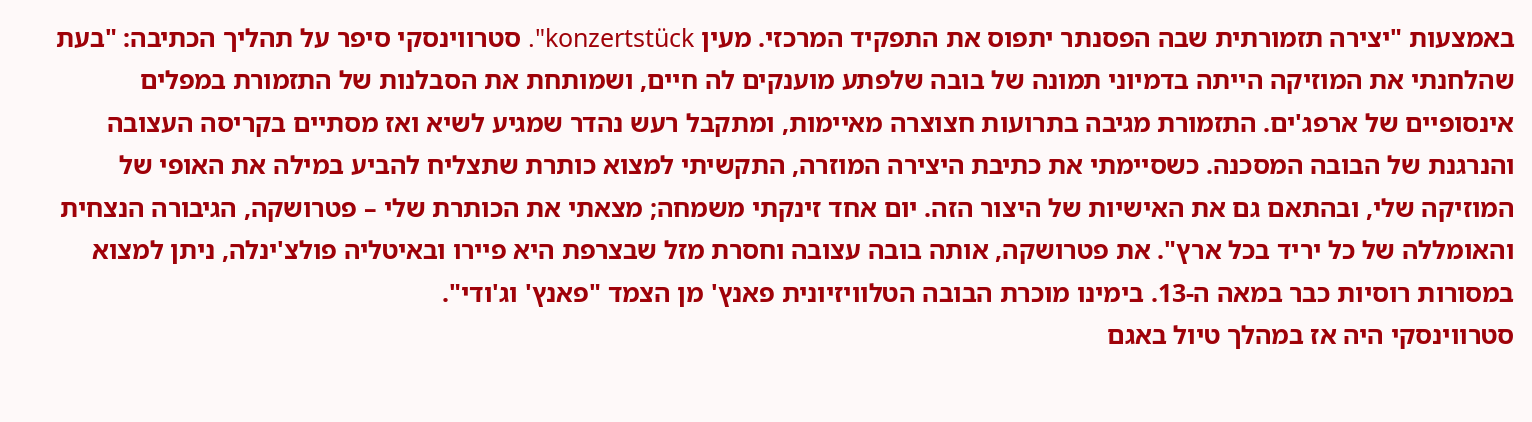באמצעות "יצירה תזמורתית שבה הפסנתר יתפוס את התפקיד המרכזי. מעין konzertstück". סטרווינסקי סיפר על תהליך הכתיבה: "בעת שהלחנתי את המוזיקה הייתה בדמיוני תמונה של בובה שלפתע מוענקים לה חיים, ושמותחת את הסבלנות של התזמורת במפלים אינסופיים של ארפג'ים. התזמורת מגיבה בתרועות חצוצרה מאיימות, ומתקבל רעש נהדר שמגיע לשיא ואז מסתיים בקריסה העצובה והנרגנת של הבובה המסכנה. כשסיימתי את כתיבת היצירה המוזרה, התקשיתי למצוא כותרת שתצליח להביע במילה את האופי של המוזיקה שלי, ובהתאם גם את האישיות של היצור הזה. יום אחד זינקתי משמחה; מצאתי את הכותרת שלי – פטרושקה, הגיבורה הנצחית והאומללה של כל יריד בכל ארץ". את פטרושקה, אותה בובה עצובה וחסרת מזל שבצרפת היא פיירו ובאיטליה פולצ'ינלה, ניתן למצוא במסורות רוסיות כבר במאה ה-13. בימינו מוכרת הבובה הטלוויזיונית פאנץ' מן הצמד "פאנץ' וג'ודי".
סטרווינסקי היה אז במהלך טיול באגם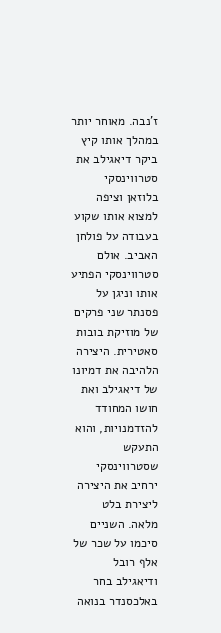ז'נבה. מאוחר יותר במהלך אותו קיץ ביקר דיאגילב את סטרווינסקי בלוזאן וציפה למצוא אותו שקוע בעבודה על פולחן האביב. אולם סטרווינסקי הפתיע אותו וניגן על פסנתר שני פרקים של מוזיקת בובות סאטירית. היצירה הלהיבה את דמיונו של דיאגילב ואת חושו המחודד להזדמנויות, והוא התעקש שסטרווינסקי ירחיב את היצירה ליצירת בלט מלאה. השניים סיכמו על שכר של אלף רובל ודיאגילב בחר באלכסנדר בנואה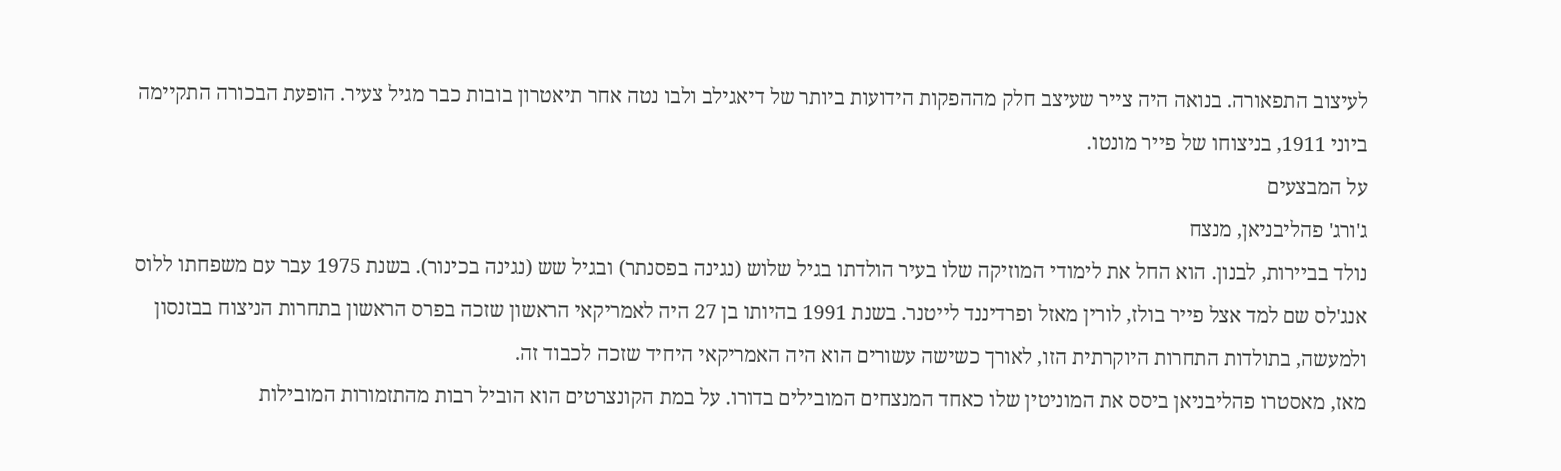לעיצוב התפאורה. בנואה היה צייר שעיצב חלק מההפקות הידועות ביותר של דיאגילב ולבו נטה אחר תיאטרון בובות כבר מגיל צעיר. הופעת הבכורה התקיימה ביוני 1911, בניצוחו של פייר מונטו.
על המבצעים
ג'ורג' פהליבניאן, מנצח
נולד בביירות, לבנון. הוא החל את לימודי המוזיקה שלו בעיר הולדתו בגיל שלוש (נגינה בפסנתר) ובגיל שש (נגינה בכינור). בשנת 1975 עבר עם משפחתו ללוס אנג'לס שם למד אצל פייר בולז, לורין מאזל ופרדיננד לייטנר. בשנת 1991 בהיותו בן 27 היה לאמריקאי הראשון שזכה בפרס הראשון בתחרות הניצוח בבזנסון ולמעשה, בתולדות התחרות היוקרתית הזו, לאורך כשישה עשורים הוא היה האמריקאי היחיד שזכה לכבוד זה.
מאז, מאסטרו פהליבניאן ביסס את המוניטין שלו כאחד המנצחים המובילים בדורו. על במת הקונצרטים הוא הוביל רבות מהתזמורות המובילות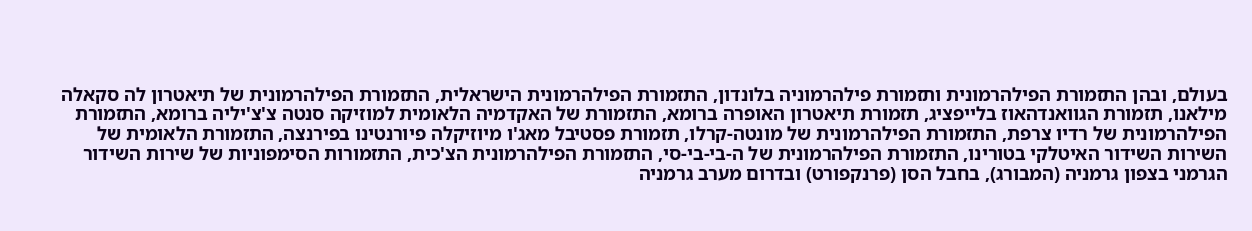בעולם, ובהן התזמורת הפילהרמונית ותזמורת פילהרמוניה בלונדון, התזמורת הפילהרמונית הישראלית, התזמורת הפילהרמונית של תיאטרון לה סקאלה מילאנו, תזמורת הגוואנדהאוז בלייפציג, תזמורת תיאטרון האופרה ברומא, התזמורת של האקדמיה הלאומית למוזיקה סנטה צ'צ'יליה ברומא, התזמורת הפילהרמונית של רדיו צרפת, התזמורת הפילהרמונית של מונטה-קרלו, תזמורת פסטיבל מאג'ו מיוזיקלה פיורנטינו בפירנצה, התזמורת הלאומית של השירות השידור האיטלקי בטורינו, התזמורת הפילהרמונית של ה-בי-בי-סי, התזמורת הפילהרמונית הצ'כית, התזמורות הסימפוניות של שירות השידור הגרמני בצפון גרמניה (המבורג), בחבל הסן (פרנקפורט) ובדרום מערב גרמניה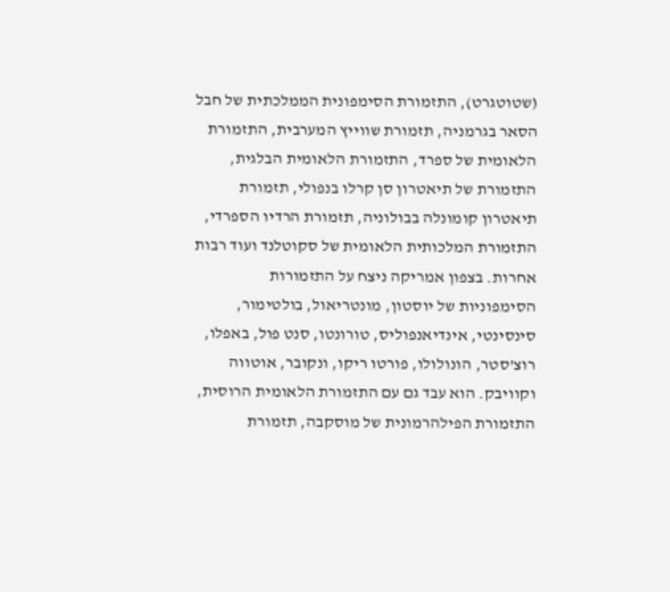(שטוטגרט), התזמורת הסימפונית הממלכתית של חבל הסאר בגרמניה, תזמורת שווייץ המערבית, התזמורת הלאומית של ספרד, התזמורת הלאומית הבלגית, התזמורת של תיאטרון סן קרלו בנפולי, תזמורת תיאטרון קומונלה בבולוניה, תזמורת הרדיו הספרדי, התזמורת המלכותית הלאומית של סקוטלנד ועוד רבות אחרות. בצפון אמריקה ניצח על התזמורות הסימפוניות של יוסטון, מונטריאול, בולטימור, סינסינטי, אינדיאנפוליס, טורונטו, סנט פול, באפלו, רוצ'סטר, הונולולו, פורטו ריקו, ונקובר, אוטווה וקוויבק. הוא עבד גם עם התזמורת הלאומית הרוסית, התזמורת הפילהרמונית של מוסקבה, תזמורת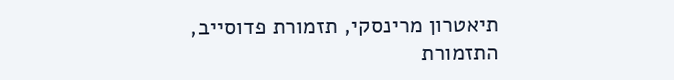תיאטרון מרינסקי, תזמורת פדוסייב, התזמורת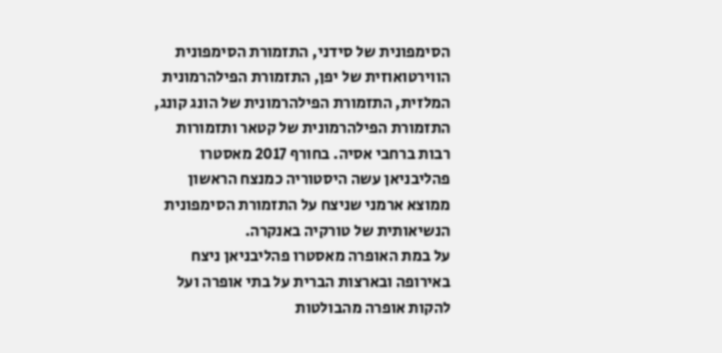הסימפונית של סידני, התזמורת הסימפונית הווירטואוזית של יפן, התזמורת הפילהרמונית המלזית, התזמורת הפילהרמונית של הונג קונג, התזמורת הפילהרמונית של קטאר ותזמורות רבות ברחבי אסיה. בחורף 2017 מאסטרו פהליבניאן עשה היסטוריה כמנצח הראשון ממוצא ארמני שניצח על התזמורת הסימפונית הנשיאותית של טורקיה באנקרה.
על במת האופרה מאסטרו פהליבניאן ניצח באירופה ובארצות הברית על בתי אופרה ועל להקות אופרה מהבולטות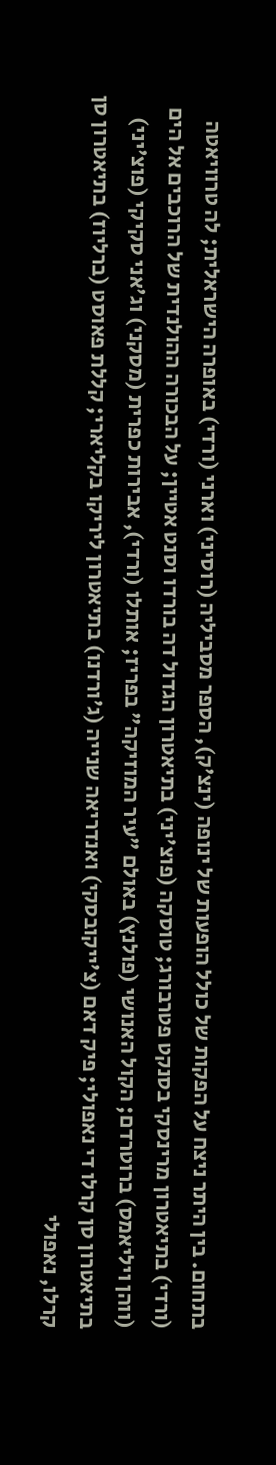בתחום. בין היתר ניצח על הפקות של כולל הופעות של ינופה (ינצ'ק), הספר מסביליה (רוסיני) וארני (ורדי) באופרה הישראלית; לה טרוויאטה (ורדי) בתיאטרון מרינסקי בסנקט פטרבורג; טוסקה (פוצ'יני) בתיאטרון הגדול דה בורדו וסנט אטיין; על הבכורה ההולנדית של הרוכבים אל הים (ווהן ויליאמס) ברוטרדם; הקול האנושי (פולנץ) באולם "עיר המוזיקה" בפריז; אותלו (ורדי), אבירות כפרית (מסקני) וג'אני סקיקי (פוצ'יני) בתיאטרון סן קרלו די נאפולי; פיק דאם (צ'ייקובסקי) ואנדריאה שנייה (ג'ורדנו) בתיאטרון ליריקו בקליארי; קללת פאוסט (ברליוז) בתיאטרון סן קרלו, נאפולי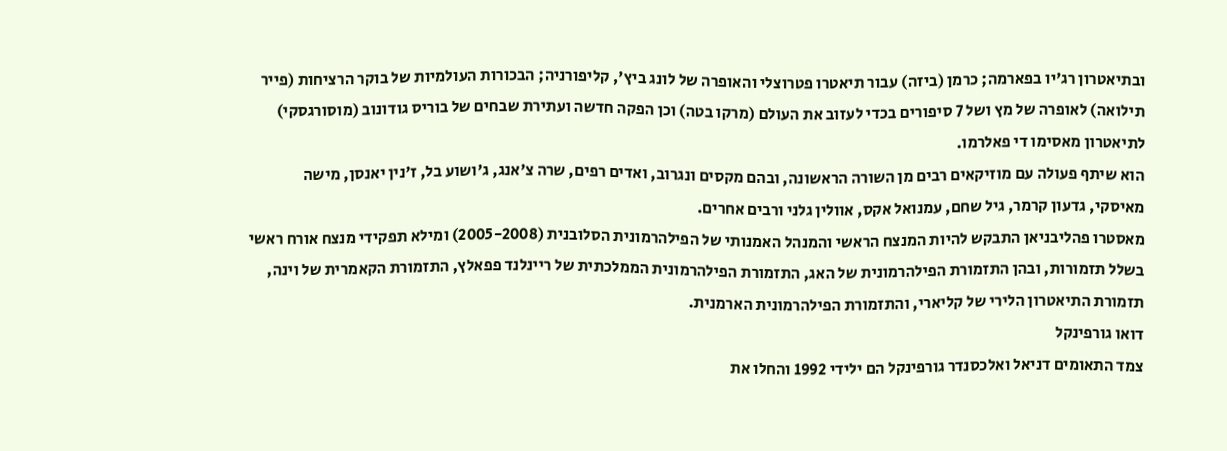ובתיאטרון רג'יו בפארמה; כרמן (ביזה) עבור תיאטרו פטרוצלי והאופרה של לונג ביץ', קליפורניה; הבכורות העולמיות של בוקר הרציחות (פייר תילואה) לאופרה של מץ ושל 7 סיפורים בכדי לעזוב את העולם (מרקו בטה) וכן הפקה חדשה ועתירת שבחים של בוריס גודונוב (מוסורגסקי) לתיאטרון מאסימו די פאלרמו.
הוא שיתף פעולה עם מוזיקאים רבים מן השורה הראשונה, ובהם מקסים ונגרוב, ואדים רפים, שרה צ'אנג, ג'ושוע בל, ז'נין יאנסן, מישה מאיסקי, גדעון קרמר, גיל שחם, עמנואל אקס, אוולין גלני ורבים אחרים.
מאסטרו פהליבניאן התבקש להיות המנצח הראשי והמנהל האמנותי של הפילהרמונית הסלובנית (2005-2008) ומילא תפקידי מנצח אורח ראשי בשלל תזמורות, ובהן התזמורת הפילהרמונית של האג, התזמורת הפילהרמונית הממלכתית של ריינלנד פפאלץ, התזמורת הקאמרית של וינה, תזמורת התיאטרון הלירי של קליארי, והתזמורת הפילהרמונית הארמנית.
דואו גורפינקל
צמד התאומים דניאל ואלכסנדר גורפינקל הם ילידי 1992 והחלו את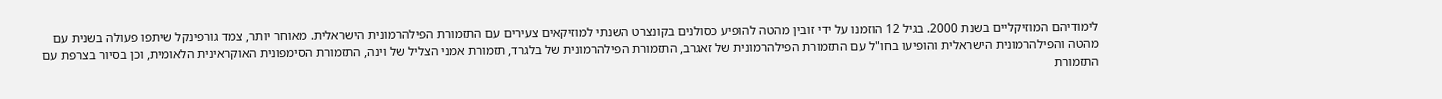לימודיהם המוזיקליים בשנת 2000. בגיל 12 הוזמנו על ידי זובין מהטה להופיע כסולנים בקונצרט השנתי למוזיקאים צעירים עם התזמורת הפילהרמונית הישראלית. מאוחר יותר, צמד גורפינקל שיתפו פעולה בשנית עם מהטה והפילהרמונית הישראלית והופיעו בחו"ל עם התזמורת הפילהרמונית של זאגרב, התזמורת הפילהרמונית של בלגרד, תזמורת אמני הצליל של וינה, התזמורת הסימפונית האוקראינית הלאומית, וכן בסיור בצרפת עם התזמורת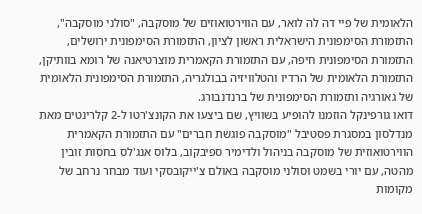הלאומית של פיי דה לה לואר, עם הווירטואוזים של מוסקבה, "סולני מוסקבה", התזמורת הסימפונית הישראלית ראשון לציון, התזמורת הסימפונית ירושלים, התזמורת הסימפונית חיפה, עם התזמורת הקאמרית מוצרטיאנה של רומא בוותיקן, התזמורת הלאומית של הרדיו והטלוויזיה בבולגריה, התזמורת הסימפונית הלאומית של גאורגיה ותזמורת הסימפונית של ברנדנבורג.
דואו גורפינקל הוזמנו להופיע בשוויץ, שם ביצעו את הקונצ'רטו ל-2 קלרינטים מאת מנדלסון במסגרת פסטיבל "מוסקבה פוגשת חברים" עם התזמורת הקאמרית הווירטואוזית של מוסקבה בניהול ולדימיר ספיבקוב, בלוס אנג'לס בחסות זובין מהטה, עם יורי בשמט וסולני מוסקבה באולם צ'ייקובסקי ועוד מבחר נרחב של מקומות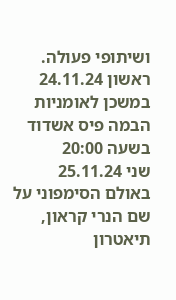ושיתופי פעולה.
ראשון 24.11.24 במשכן לאומניות הבמה פיס אשדוד בשעה 20:00
שני 25.11.24 באולם הסימפוני על שם הנרי קראון, תיאטרון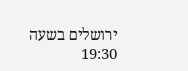ירושלים בשעה 19:30